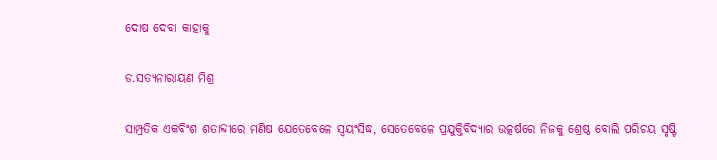ଦୋଷ ଦେବା କାହାକୁ

ଡ.ସତ୍ୟନାରାୟଣ ମିଶ୍ର

ସାମ୍ପ୍ରତିକ ଏକବିଂଶ ଶତାବ୍ଦୀରେ ମଣିଷ ଯେତେବେଳେ ସ୍ବୟଂସିଦ୍ଧ, ସେତେବେଳେ ପ୍ରଯୁକ୍ତିବିଦ୍ୟାର ଉତ୍କର୍ଷରେ ନିଜକୁ ଶ୍ରେଷ୍ଠ ବୋଲି ପରିଚୟ ସୃଷ୍ଟି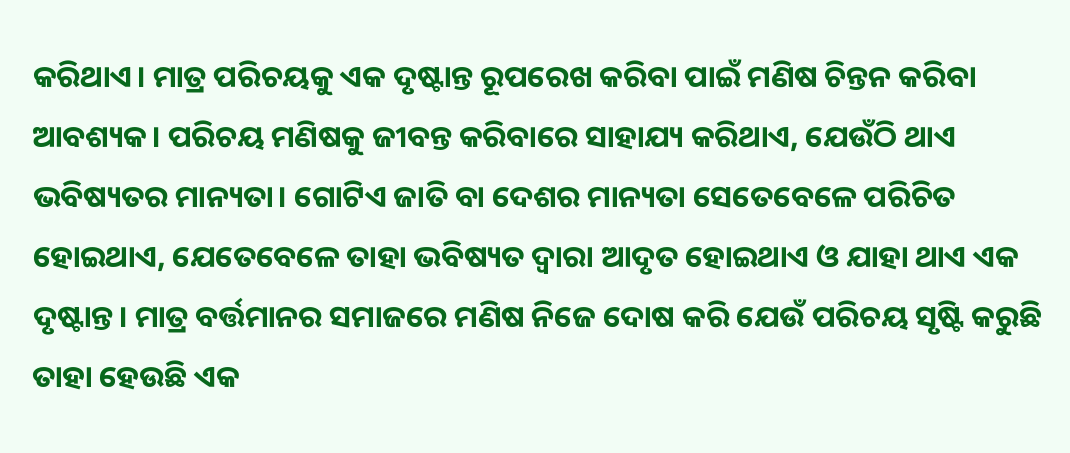କରିଥାଏ। ମାତ୍ର ପରିଚୟକୁ ଏକ ଦୃଷ୍ଟାନ୍ତ ରୂପରେଖ କରିବା ପାଇଁ ମଣିଷ ଚିନ୍ତନ କରିବା ଆବଶ୍ୟକ। ପରିଚୟ ମଣିଷକୁ ଜୀବନ୍ତ କରିବାରେ ସାହାଯ୍ୟ କରିଥାଏ, ଯେଉଁଠି ଥାଏ ଭବିଷ୍ୟତର ମାନ୍ୟତା। ଗୋଟିଏ ଜାତି ବା ଦେଶର ମାନ୍ୟତା ସେତେବେଳେ ପରିଚିତ ହୋଇଥାଏ, ଯେତେବେଳେ ତାହା ଭବିଷ୍ୟତ ଦ୍ୱାରା ଆଦୃତ ହୋଇଥାଏ ଓ ଯାହା ଥାଏ ଏକ ଦୃଷ୍ଟାନ୍ତ। ମାତ୍ର ବର୍ତ୍ତମାନର ସମାଜରେ ମଣିଷ ନିଜେ ଦୋଷ କରି ଯେଉଁ ପରିଚୟ ସୃଷ୍ଟି କରୁଛି ତାହା ହେଉଛି ଏକ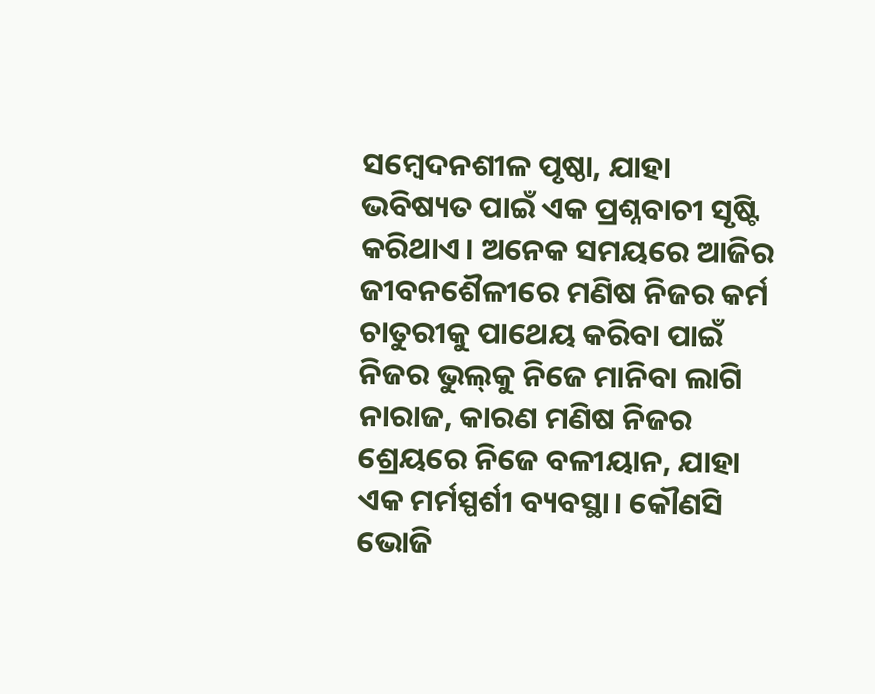ସମ୍ବେଦନଶୀଳ ପୃଷ୍ଠା, ଯାହା ଭବିଷ୍ୟତ ପାଇଁ ଏକ ପ୍ରଶ୍ନବାଚୀ ସୃଷ୍ଟି କରିଥାଏ। ଅନେକ ସମୟରେ ଆଜିର ଜୀବନଶୈଳୀରେ ମଣିଷ ନିଜର କର୍ମ ଚାତୁରୀକୁ ପାଥେୟ କରିବା ପାଇଁ ନିଜର ଭୁଲ୍‌କୁ ନିଜେ ମାନିବା ଲାଗି ନାରାଜ, କାରଣ ମଣିଷ ନିଜର ଶ୍ରେୟରେ ନିଜେ ବଳୀୟାନ, ଯାହା ଏକ ମର୍ମସ୍ପର୍ଶୀ ବ୍ୟବସ୍ଥା। କୌଣସି ଭୋଜି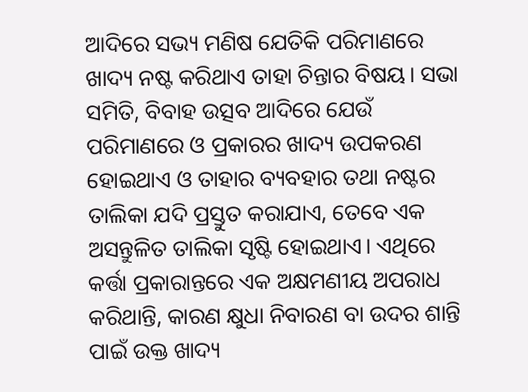ଆଦିରେ ସଭ୍ୟ ମଣିଷ ଯେତିକି ପରିମାଣରେ ଖାଦ୍ୟ ନଷ୍ଟ କରିଥାଏ ତାହା ଚିନ୍ତାର ବିଷୟ। ସଭା ସମିତି, ବିବାହ ଉତ୍ସବ ଆଦିରେ ଯେଉଁ ପରିମାଣରେ ଓ ପ୍ରକାରର ଖାଦ୍ୟ ଉପକରଣ ହୋଇଥାଏ ଓ ତାହାର ବ୍ୟବହାର ତଥା ନଷ୍ଟର ତାଲିକା ଯଦି ପ୍ରସ୍ତୁତ କରାଯାଏ, ତେବେ ଏକ ଅସନ୍ତୁଳିତ ତାଲିକା ସୃଷ୍ଟି ହୋଇଥାଏ। ଏଥିରେ କର୍ତ୍ତା ପ୍ରକାରାନ୍ତରେ ଏକ ଅକ୍ଷମଣୀୟ ଅପରାଧ କରିଥାନ୍ତି, କାରଣ କ୍ଷୁଧା ନିବାରଣ ବା ଉଦର ଶାନ୍ତି ପାଇଁ ଉକ୍ତ ଖାଦ୍ୟ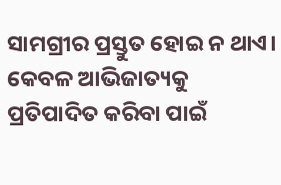ସାମଗ୍ରୀର ପ୍ରସ୍ତୁତ ହୋଇ ନ ଥାଏ। କେବଳ ଆଭିଜାତ୍ୟକୁ ପ୍ରତିପାଦିତ କରିବା ପାଇଁ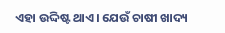ଏହା ଉଦ୍ଦିଷ୍ଟ ଥାଏ। ଯେଉଁ ଚାଷୀ ଖାଦ୍ୟ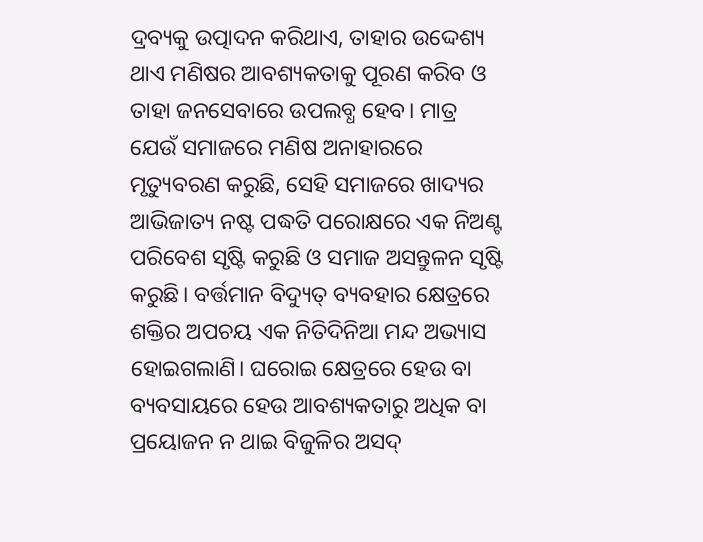ଦ୍ରବ୍ୟକୁ ଉତ୍ପାଦନ କରିଥାଏ, ତାହାର ଉଦ୍ଦେଶ୍ୟ ଥାଏ ମଣିଷର ଆବଶ୍ୟକତାକୁ ପୂରଣ କରିବ ଓ ତାହା ଜନସେବାରେ ଉପଲବ୍ଧ ହେବ। ମାତ୍ର ଯେଉଁ ସମାଜରେ ମଣିଷ ଅନାହାରରେ ମୃତ୍ୟୁବରଣ କରୁଛି, ସେହି ସମାଜରେ ଖାଦ୍ୟର ଆଭିଜାତ୍ୟ ନଷ୍ଟ ପଦ୍ଧତି ପରୋକ୍ଷରେ ଏକ ନିଅଣ୍ଟ ପରିବେଶ ସୃଷ୍ଟି କରୁଛି ଓ ସମାଜ ଅସନ୍ତୁଳନ ସୃଷ୍ଟି କରୁଛି। ବର୍ତ୍ତମାନ ବିଦ୍ୟୁତ୍‌ ବ୍ୟବହାର କ୍ଷେତ୍ରରେ ଶକ୍ତିର ଅପଚୟ ଏକ ନିତିଦିନିଆ ମନ୍ଦ ଅଭ୍ୟାସ ହୋଇଗଲାଣି। ଘରୋଇ କ୍ଷେତ୍ରରେ ହେଉ ବା ବ୍ୟବସାୟରେ ହେଉ ଆବଶ୍ୟକତାରୁ ଅଧିକ ବା ପ୍ରୟୋଜନ ନ ଥାଇ ବିଜୁଳିର ଅସଦ୍‌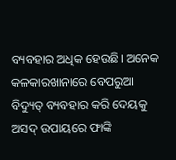ବ୍ୟବହାର ଅଧିକ ହେଉଛି। ଅନେକ କଳକାରଖାନାରେ ବେପରୁଆ ବିଦ୍ୟୁତ୍‌ ବ୍ୟବହାର କରି ଦେୟକୁ ଅସଦ୍‌ ଉପାୟରେ ଫାଙ୍କି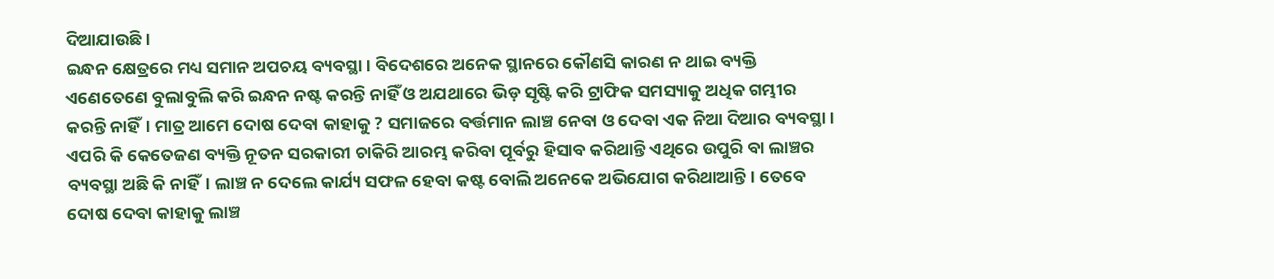ଦିଆଯାଉଛି।
ଇନ୍ଧନ କ୍ଷେତ୍ରରେ ମଧ୍ୟ ସମାନ ଅପଚୟ ବ୍ୟବସ୍ଥା। ବିଦେଶରେ ଅନେକ ସ୍ଥାନରେ କୌଣସି କାରଣ ନ ଥାଇ ବ୍ୟକ୍ତି ଏଣେତେଣେ ବୁଲାବୁଲି କରି ଇନ୍ଧନ ନଷ୍ଟ କରନ୍ତି ନାହିଁ ଓ ଅଯଥାରେ ଭିଡ଼ ସୃଷ୍ଟି କରି ଟ୍ରାଫିକ ସମସ୍ୟାକୁ ଅଧିକ ଗମ୍ଭୀର କରନ୍ତି ନାହିଁ। ମାତ୍ର ଆମେ ଦୋଷ ଦେବା କାହାକୁ ? ସମାଜରେ ବର୍ତ୍ତମାନ ଲାଞ୍ଚ ନେବା ଓ ଦେବା ଏକ ନିଆ ଦିଆର ବ୍ୟବସ୍ଥା। ଏପରି କି କେତେଜଣ ବ୍ୟକ୍ତି ନୂତନ ସରକାରୀ ଚାକିରି ଆରମ୍ଭ କରିବା ପୂର୍ବରୁ ହିସାବ କରିଥାନ୍ତି ଏଥିରେ ଉପୁରି ବା ଲାଞ୍ଚର ବ୍ୟବସ୍ଥା ଅଛି କି ନାହିଁ। ଲାଞ୍ଚ ନ ଦେଲେ କାର୍ଯ୍ୟ ସଫଳ ହେବା କଷ୍ଟ ବୋଲି ଅନେକେ ଅଭିଯୋଗ କରିଥାଆନ୍ତି। ତେବେ ଦୋଷ ଦେବା କାହାକୁ ଲାଞ୍ଚ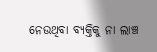ନେଉଥିବା ବ୍ୟକ୍ତିକୁ ନା ଲାଞ୍ଚ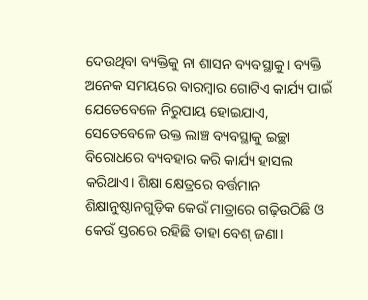ଦେଉଥିବା ବ୍ୟକ୍ତିକୁ ନା ଶାସନ ବ୍ୟବସ୍ଥାକୁ। ବ୍ୟକ୍ତି ଅନେକ ସମୟରେ ବାରମ୍ବାର ଗୋଟିଏ କାର୍ଯ୍ୟ ପାଇଁ ଯେତେବେଳେ ନିରୁପାୟ ହୋଇଯାଏ, ସେତେବେଳେ ଉକ୍ତ ଲାଞ୍ଚ ବ୍ୟବସ୍ଥାକୁ ଇଚ୍ଛା ବିରୋଧରେ ବ୍ୟବହାର କରି କାର୍ଯ୍ୟ ହାସଲ କରିଥାଏ। ଶିକ୍ଷା କ୍ଷେତ୍ରରେ ବର୍ତ୍ତମାନ ଶିକ୍ଷାନୁଷ୍ଠାନଗୁଡ଼ିକ କେଉଁ ମାତ୍ରାରେ ଗଢ଼ିଉଠିଛି ଓ କେଉଁ ସ୍ତରରେ ରହିଛି ତାହା ବେଶ୍‌ ଜଣା।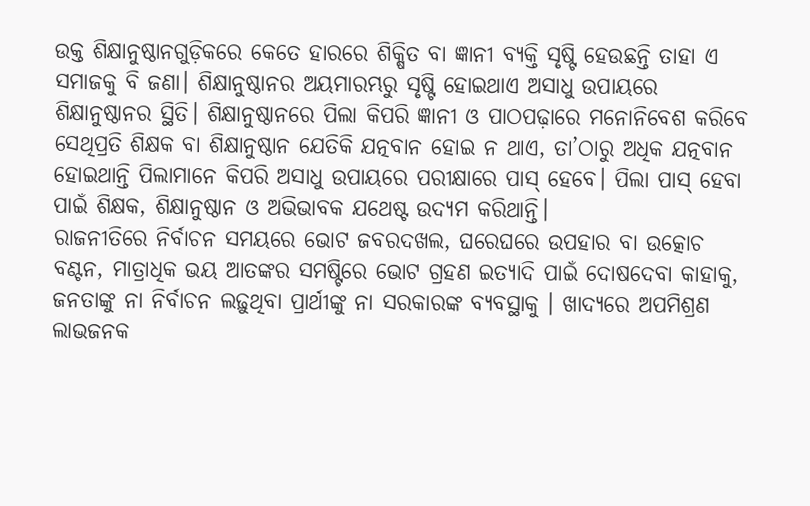ଉକ୍ତ ଶିକ୍ଷାନୁଷ୍ଠାନଗୁଡ଼ିକରେ କେତେ ହାରରେ ଶିକ୍ଷିତ ବା ଜ୍ଞାନୀ ବ୍ୟକ୍ତି ସୃଷ୍ଟି ହେଉଛନ୍ତି ତାହା ଏ ସମାଜକୁ ବି ଜଣା। ଶିକ୍ଷାନୁଷ୍ଠାନର ଅୟମାରମ୍ଭରୁ ସୃଷ୍ଟି ହୋଇଥାଏ ଅସାଧୁ ଉପାୟରେ ଶିକ୍ଷାନୁଷ୍ଠାନର ସ୍ଥିତି। ଶିକ୍ଷାନୁଷ୍ଠାନରେ ପିଲା କିପରି ଜ୍ଞାନୀ ଓ ପାଠପଢ଼ାରେ ମନୋନିବେଶ କରିବେ ସେଥିପ୍ରତି ଶିକ୍ଷକ ବା ଶିକ୍ଷାନୁଷ୍ଠାନ ଯେତିକି ଯତ୍ନବାନ ହୋଇ ନ ଥାଏ, ତା’ଠାରୁ ଅଧିକ ଯତ୍ନବାନ ହୋଇଥାନ୍ତି ପିଲାମାନେ କିପରି ଅସାଧୁ ଉପାୟରେ ପରୀକ୍ଷାରେ ପାସ୍‌ ହେବେ। ପିଲା ପାସ୍‌ ହେବା ପାଇଁ ଶିକ୍ଷକ, ଶିକ୍ଷାନୁଷ୍ଠାନ ଓ ଅଭିଭାବକ ଯଥେଷ୍ଟ ଉଦ୍ୟମ କରିଥାନ୍ତି।
ରାଜନୀତିରେ ନିର୍ବାଚନ ସମୟରେ ଭୋଟ ଜବରଦଖଲ, ଘରେଘରେ ଉପହାର ବା ଉତ୍କୋଚ ବଣ୍ଟନ, ମାତ୍ରାଧିକ ଭୟ ଆତଙ୍କର ସମଷ୍ଟିରେ ଭୋଟ ଗ୍ରହଣ ଇତ୍ୟାଦି ପାଇଁ ଦୋଷଦେବା କାହାକୁ, ଜନତାଙ୍କୁ ନା ନିର୍ବାଚନ ଲଢ଼ୁଥିବା ପ୍ରାର୍ଥୀଙ୍କୁ ନା ସରକାରଙ୍କ ବ୍ୟବସ୍ଥାକୁ । ଖାଦ୍ୟରେ ଅପମିଶ୍ରଣ ଲାଭଜନକ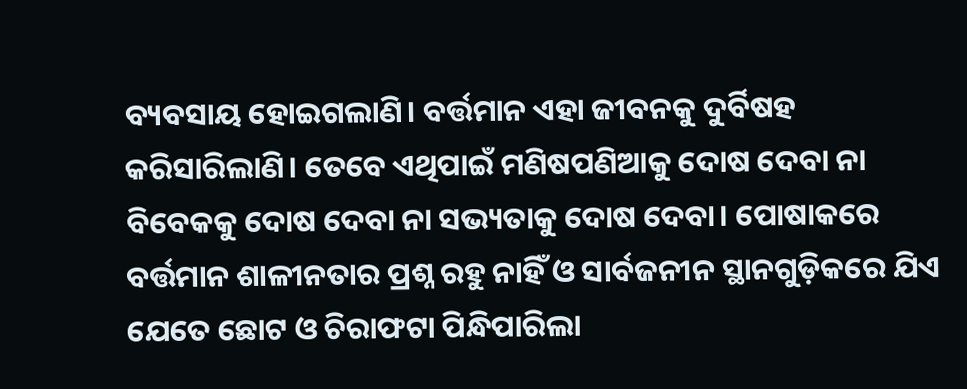ବ୍ୟବସାୟ ହୋଇଗଲାଣି। ବର୍ତ୍ତମାନ ଏହା ଜୀବନକୁ ଦୁର୍ବିଷହ କରିସାରିଲାଣି। ତେବେ ଏଥିପାଇଁ ମଣିଷପଣିଆକୁ ଦୋଷ ଦେବା ନା ବିବେକକୁ ଦୋଷ ଦେବା ନା ସଭ୍ୟତାକୁ ଦୋଷ ଦେବା। ପୋଷାକରେ ବର୍ତ୍ତମାନ ଶାଳୀନତାର ପ୍ରଶ୍ନ ରହୁ ନାହିଁ ଓ ସାର୍ବଜନୀନ ସ୍ଥାନଗୁଡ଼ିକରେ ଯିଏ ଯେତେ ଛୋଟ ଓ ଚିରାଫଟା ପିନ୍ଧିପାରିଲା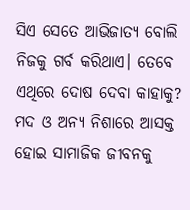ସିଏ ସେତେ ଆଭିଜାତ୍ୟ ବୋଲି ନିଜକୁ ଗର୍ବ କରିଥାଏ। ତେବେ ଏଥିରେ ଦୋଷ ଦେବା କାହାକୁ?
ମଦ ଓ ଅନ୍ୟ ନିଶାରେ ଆସକ୍ତ ହୋଇ ସାମାଜିକ ଜୀବନକୁ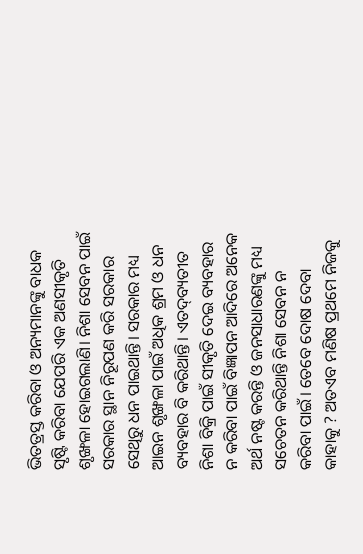ଭିତତ୍ରସ୍ତ କରିବା ଓ ଅନ୍ୟମାନଙ୍କୁ ବାଧକ ସୃଷ୍ଟି କରିବା ଯେପରି ଏକ ଅଣସୀକୃତି ଶୃଙ୍ଖଳା ହୋଇଗଲାଣି। ନିଶା ସେବନ ପାଇଁ ସରକାର ସ୍ଥାନ ନିରୂପଣ କରି ସରକାର ସେଥିରୁ ଧନ ପାଇଥାନ୍ତି। ସରକାର ମଧ୍ୟ ଆଇନ ଶୃଙ୍ଖଳା ପାଇଁ ଅଧିକ ଶ୍ରମ ଓ ଧନ ବ୍ୟବହାର ବି କରିଥାନ୍ତି। ଏତଦ୍‌ବ୍ୟତୀତ ନିଶା ବିକ୍ରି ପାଇଁ ସୀକୃତି ଦେଇ ବ୍ୟବହାର ନ କରିବା ପାଇଁ ବିଜ୍ଞାପନ ଆଦିରେ ଅନେକ ଅର୍ଥ ନଷ୍ଟ କରନ୍ତି ଓ ଜନସାଧାରଣଙ୍କୁ ମଧ୍ୟ ସଚେତନ କରିଥାନ୍ତି ନିଶା ସେବନ ନ କରିବା ପାଇଁ। ତେବେ ଦୋଷ ଦେବା କାହାକୁ ? ଅତଏବ ମଣିଷ ପ୍ରଥମେ ନିଜକୁ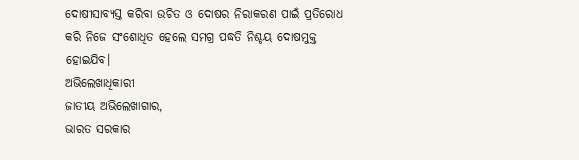ଦୋଷୀସାବ୍ୟସ୍ତ କରିବା ଉଚିତ ଓ ଦୋଷର ନିରାକରଣ ପାଇଁ ପ୍ରତିରୋଧ କରି ନିଜେ ସଂଶୋଧିତ ହେଲେ ସମଗ୍ର ପଦ୍ଧତି ନିଶ୍ଚୟ ଦୋଷମୁକ୍ତ ହୋଇଯିବ।
ଅଭିଲେଖାଧିକାରୀ
ଜାତୀୟ ଅଭିଲେଖାଗାର,
ଭାରତ ସରକାର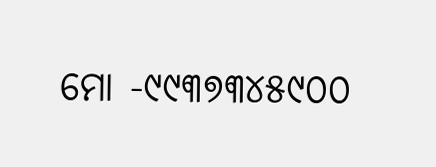ମୋ -୯୯୩୭୩୪୫୯୦୦